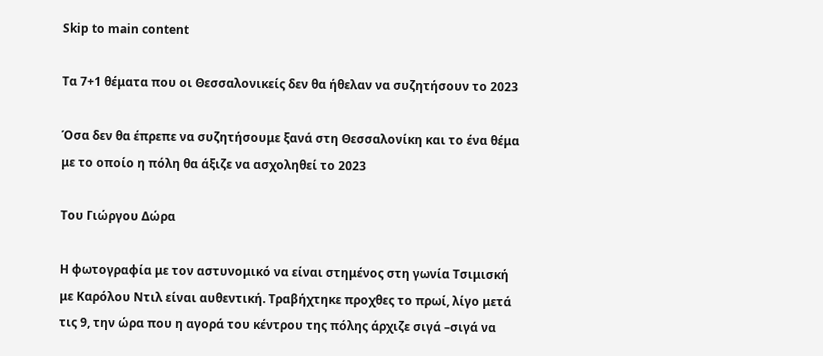Skip to main content

Τα 7+1 θέματα που οι Θεσσαλονικείς δεν θα ήθελαν να συζητήσουν το 2023

Όσα δεν θα έπρεπε να συζητήσουμε ξανά στη Θεσσαλονίκη και το ένα θέμα με το οποίο η πόλη θα άξιζε να ασχοληθεί το 2023

Του Γιώργου Δώρα

Η φωτογραφία με τον αστυνομικό να είναι στημένος στη γωνία Τσιμισκή με Καρόλου Ντιλ είναι αυθεντική. Τραβήχτηκε προχθες το πρωί, λίγο μετά τις 9, την ώρα που η αγορά του κέντρου της πόλης άρχιζε σιγά –σιγά να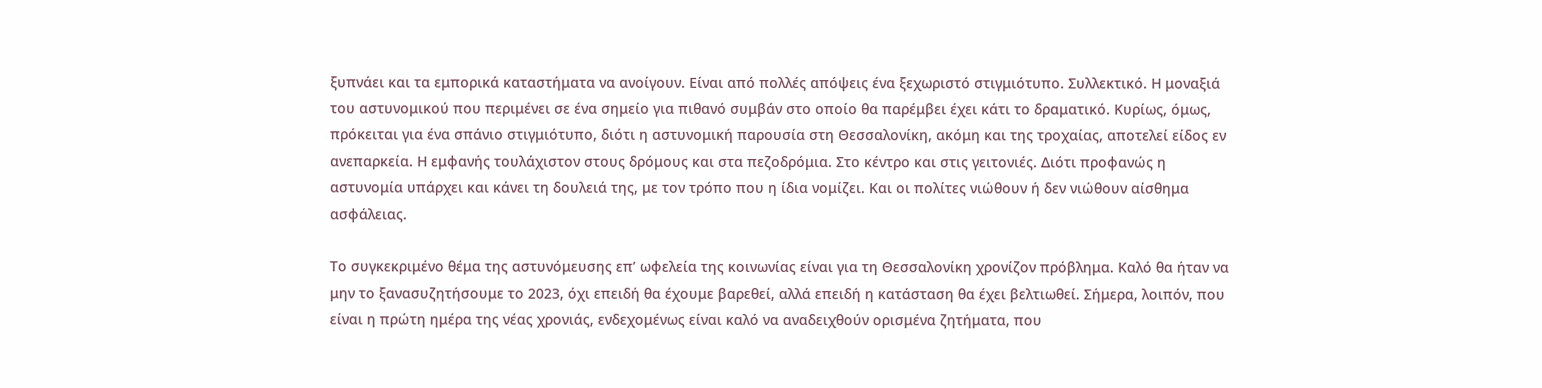ξυπνάει και τα εμπορικά καταστήματα να ανοίγουν. Είναι από πολλές απόψεις ένα ξεχωριστό στιγμιότυπο. Συλλεκτικό. Η μοναξιά του αστυνομικού που περιμένει σε ένα σημείο για πιθανό συμβάν στο οποίο θα παρέμβει έχει κάτι το δραματικό. Κυρίως, όμως, πρόκειται για ένα σπάνιο στιγμιότυπο, διότι η αστυνομική παρουσία στη Θεσσαλονίκη, ακόμη και της τροχαίας, αποτελεί είδος εν ανεπαρκεία. Η εμφανής τουλάχιστον στους δρόμους και στα πεζοδρόμια. Στο κέντρο και στις γειτονιές. Διότι προφανώς η αστυνομία υπάρχει και κάνει τη δουλειά της, με τον τρόπο που η ίδια νομίζει. Και οι πολίτες νιώθουν ή δεν νιώθουν αίσθημα ασφάλειας.

Το συγκεκριμένο θέμα της αστυνόμευσης επ’ ωφελεία της κοινωνίας είναι για τη Θεσσαλονίκη χρονίζον πρόβλημα. Καλό θα ήταν να μην το ξανασυζητήσουμε το 2023, όχι επειδή θα έχουμε βαρεθεί, αλλά επειδή η κατάσταση θα έχει βελτιωθεί. Σήμερα, λοιπόν, που είναι η πρώτη ημέρα της νέας χρονιάς, ενδεχομένως είναι καλό να αναδειχθούν ορισμένα ζητήματα, που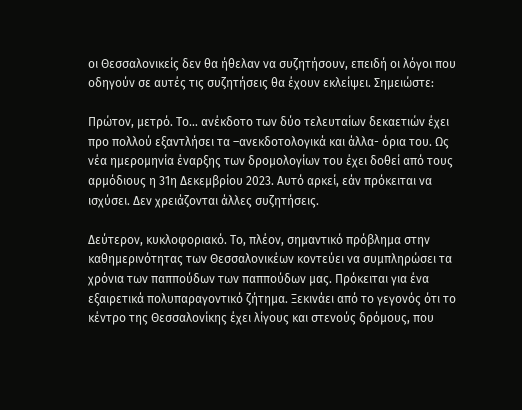οι Θεσσαλονικείς δεν θα ήθελαν να συζητήσουν, επειδή οι λόγοι που οδηγούν σε αυτές τις συζητήσεις θα έχουν εκλείψει. Σημειώστε:

Πρώτον, μετρό. Το… ανέκδοτο των δύο τελευταίων δεκαετιών έχει προ πολλού εξαντλήσει τα –ανεκδοτολογικά και άλλα- όρια του. Ως νέα ημερομηνία έναρξης των δρομολογίων του έχει δοθεί από τους αρμόδιους η 31η Δεκεμβρίου 2023. Αυτό αρκεί, εάν πρόκειται να ισχύσει. Δεν χρειάζονται άλλες συζητήσεις.

Δεύτερον, κυκλοφοριακό. Το, πλέον, σημαντικό πρόβλημα στην καθημερινότητας των Θεσσαλονικέων κοντεύει να συμπληρώσει τα χρόνια των παππούδων των παππούδων μας. Πρόκειται για ένα εξαιρετικά πολυπαραγοντικό ζήτημα. Ξεκινάει από το γεγονός ότι το κέντρο της Θεσσαλονίκης έχει λίγους και στενούς δρόμους, που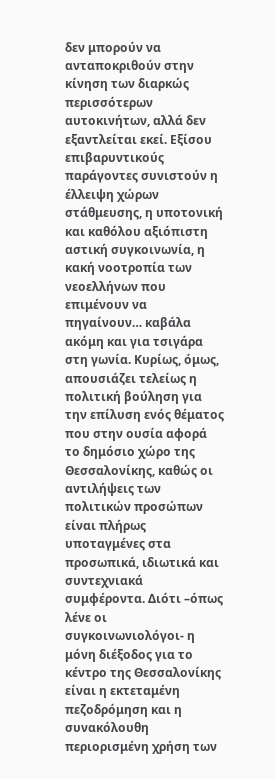δεν μπορούν να ανταποκριθούν στην κίνηση των διαρκώς περισσότερων αυτοκινήτων, αλλά δεν εξαντλείται εκεί. Εξίσου επιβαρυντικούς παράγοντες συνιστούν η έλλειψη χώρων στάθμευσης, η υποτονική και καθόλου αξιόπιστη αστική συγκοινωνία, η κακή νοοτροπία των νεοελλήνων που επιμένουν να πηγαίνουν… καβάλα ακόμη και για τσιγάρα στη γωνία. Κυρίως, όμως, απουσιάζει τελείως η πολιτική βούληση για την επίλυση ενός θέματος που στην ουσία αφορά το δημόσιο χώρο της Θεσσαλονίκης, καθώς οι αντιλήψεις των πολιτικών προσώπων είναι πλήρως υποταγμένες στα προσωπικά, ιδιωτικά και συντεχνιακά συμφέροντα. Διότι –όπως λένε οι συγκοινωνιολόγοι- η μόνη διέξοδος για το κέντρο της Θεσσαλονίκης είναι η εκτεταμένη πεζοδρόμηση και η συνακόλουθη περιορισμένη χρήση των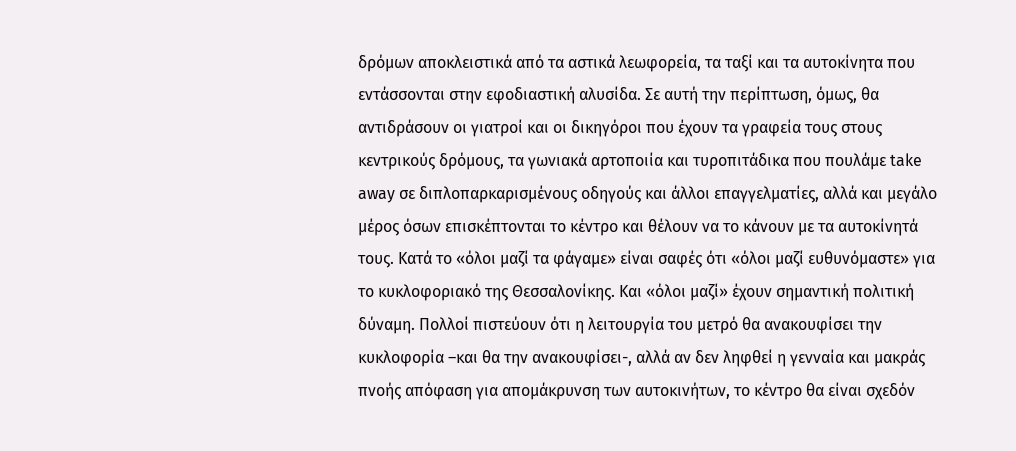δρόμων αποκλειστικά από τα αστικά λεωφορεία, τα ταξί και τα αυτοκίνητα που εντάσσονται στην εφοδιαστική αλυσίδα. Σε αυτή την περίπτωση, όμως, θα αντιδράσουν οι γιατροί και οι δικηγόροι που έχουν τα γραφεία τους στους κεντρικούς δρόμους, τα γωνιακά αρτοποιία και τυροπιτάδικα που πουλάμε take away σε διπλοπαρκαρισμένους οδηγούς και άλλοι επαγγελματίες, αλλά και μεγάλο μέρος όσων επισκέπτονται το κέντρο και θέλουν να το κάνουν με τα αυτοκίνητά τους. Κατά το «όλοι μαζί τα φάγαμε» είναι σαφές ότι «όλοι μαζί ευθυνόμαστε» για το κυκλοφοριακό της Θεσσαλονίκης. Και «όλοι μαζί» έχουν σημαντική πολιτική δύναμη. Πολλοί πιστεύουν ότι η λειτουργία του μετρό θα ανακουφίσει την κυκλοφορία –και θα την ανακουφίσει-, αλλά αν δεν ληφθεί η γενναία και μακράς πνοής απόφαση για απομάκρυνση των αυτοκινήτων, το κέντρο θα είναι σχεδόν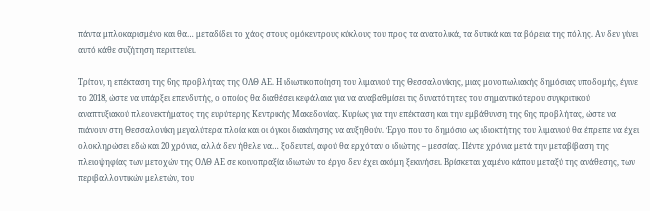πάντα μπλοκαρισμένο και θα… μεταδίδει το χάος στους ομόκεντρους κύκλους του προς τα ανατολικά, τα δυτικά και τα βόρεια της πόλης. Αν δεν γίνει αυτό κάθε συζήτηση περιττεύει.

Τρίτον, η επέκταση της 6ης προβλήτας της ΟΛΘ ΑΕ. Η ιδιωτικοποίηση του λιμανιού της Θεσσαλονίκης, μιας μονοπωλιακής δημόσιας υποδομής, έγινε το 2018, ώστε να υπάρξει επενδυτής, ο οποίος θα διαθέσει κεφάλαια για να αναβαθμίσει τις δυνατότητες του σημαντικότερου συγκριτικού αναπτυξιακού πλεονεκτήματος της ευρύτερης Κεντρικής Μακεδονίας. Κυρίως για την επέκταση και την εμβάθυνση της 6ης προβλήτας, ώστε να πιάνουν στη Θεσσαλονίκη μεγαλύτερα πλοία και οι όγκοι διακίνησης να αυξηθούν. Έργο που το δημόσιο ως ιδιοκτήτης του λιμανιού θα έπρεπε να έχει ολοκληρώσει εδώ και 20 χρόνια, αλλά δεν ήθελε να… ξοδευτεί, αφού θα ερχόταν ο ιδιώτης – μεσσίας. Πέντε χρόνια μετά την μεταβίβαση της πλειοψηφίας των μετοχών της ΟΛΘ ΑΕ σε κοινοπραξία ιδιωτών το έργο δεν έχει ακόμη ξεκινήσει. Βρίσκεται χαμένο κάπου μεταξύ της ανάθεσης, των περιβαλλοντικών μελετών, του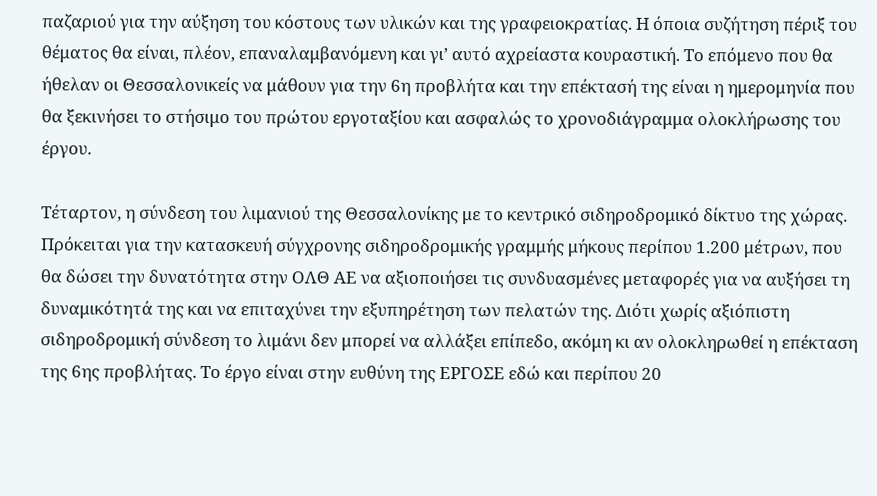παζαριού για την αύξηση του κόστους των υλικών και της γραφειοκρατίας. Η όποια συζήτηση πέριξ του θέματος θα είναι, πλέον, επαναλαμβανόμενη και γι’ αυτό αχρείαστα κουραστική. Το επόμενο που θα ήθελαν οι Θεσσαλονικείς να μάθουν για την 6η προβλήτα και την επέκτασή της είναι η ημερομηνία που θα ξεκινήσει το στήσιμο του πρώτου εργοταξίου και ασφαλώς το χρονοδιάγραμμα ολοκλήρωσης του έργου.

Τέταρτον, η σύνδεση του λιμανιού της Θεσσαλονίκης με το κεντρικό σιδηροδρομικό δίκτυο της χώρας. Πρόκειται για την κατασκευή σύγχρονης σιδηροδρομικής γραμμής μήκους περίπου 1.200 μέτρων, που θα δώσει την δυνατότητα στην ΟΛΘ ΑΕ να αξιοποιήσει τις συνδυασμένες μεταφορές για να αυξήσει τη δυναμικότητά της και να επιταχύνει την εξυπηρέτηση των πελατών της. Διότι χωρίς αξιόπιστη σιδηροδρομική σύνδεση το λιμάνι δεν μπορεί να αλλάξει επίπεδο, ακόμη κι αν ολοκληρωθεί η επέκταση της 6ης προβλήτας. Το έργο είναι στην ευθύνη της ΕΡΓΟΣΕ εδώ και περίπου 20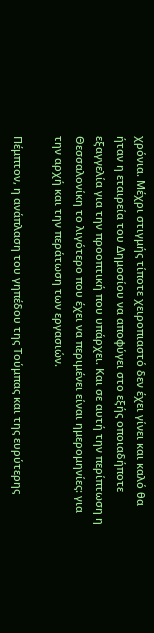χρόνια. Μέχρι στιγμής τίποτε χειροπιαστό δεν έχει γίνει και καλό θα ήταν η εταιρεία του Δημοσίου να αποφύγει στο εξής οποιαδήποτε εξαγγελία για την προοπτική που υπάρχει. Και σε αυτή την περίπτωση η Θεσσαλονίκη το λιγότερο που έχει να περιμένει είναι ημερομηνίες: για την αρχή και την περάτωση των εργασιών.

Πέμπτον, η ανάπλαση του γηπέδου της Τούμπας και της ευρύτερης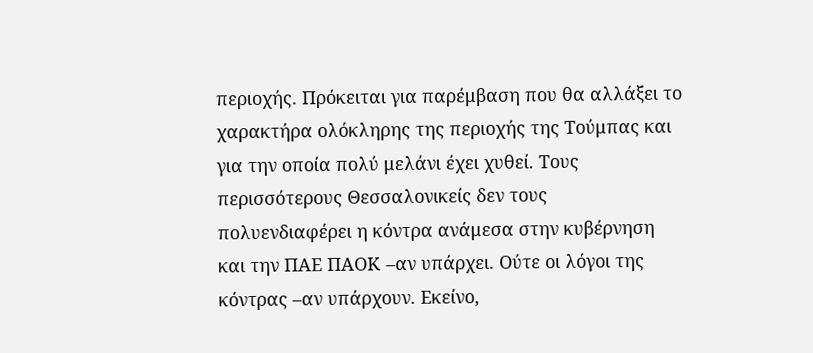περιοχής. Πρόκειται για παρέμβαση που θα αλλάξει το χαρακτήρα ολόκληρης της περιοχής της Τούμπας και για την οποία πολύ μελάνι έχει χυθεί. Τους περισσότερους Θεσσαλονικείς δεν τους πολυενδιαφέρει η κόντρα ανάμεσα στην κυβέρνηση και την ΠΑΕ ΠΑΟΚ –αν υπάρχει. Ούτε οι λόγοι της κόντρας –αν υπάρχουν. Εκείνο,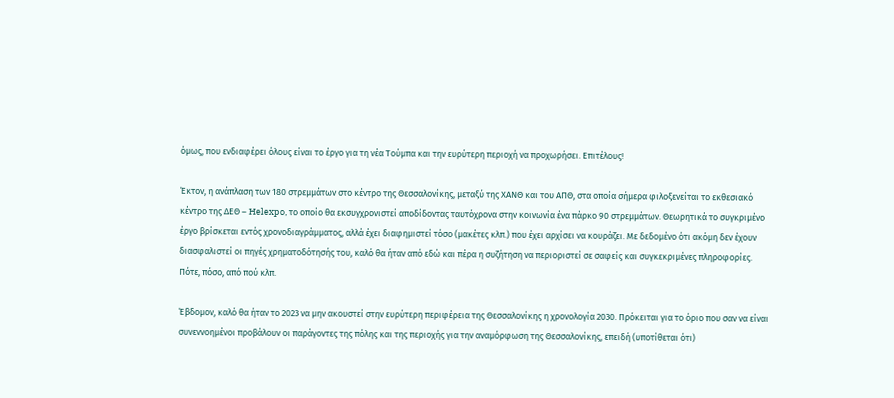όμως, που ενδιαφέρει όλους είναι το έργο για τη νέα Τούμπα και την ευρύτερη περιοχή να προχωρήσει. Επιτέλους!

Έκτον, η ανάπλαση των 180 στρεμμάτων στο κέντρο της Θεσσαλονίκης, μεταξύ της ΧΑΝΘ και του ΑΠΘ, στα οποία σήμερα φιλοξενείται το εκθεσιακό κέντρο της ΔΕΘ – Helexpo, το οποίο θα εκσυγχρονιστεί αποδίδοντας ταυτόχρονα στην κοινωνία ένα πάρκο 90 στρεμμάτων. Θεωρητικά το συγκριμένο έργο βρίσκεται εντός χρονοδιαγράμματος, αλλά έχει διαφημιστεί τόσο (μακέτες κλπ.) που έχει αρχίσει να κουράζει. Με δεδομένο ότι ακόμη δεν έχουν διασφαλιστεί οι πηγές χρηματοδότησής του, καλό θα ήταν από εδώ και πέρα η συζήτηση να περιοριστεί σε σαφείς και συγκεκριμένες πληροφορίες. Πότε, πόσο, από πού κλπ.

Έβδομον, καλό θα ήταν το 2023 να μην ακουστεί στην ευρύτερη περιφέρεια της Θεσσαλονίκης η χρονολογία 2030. Πρόκειται για το όριο που σαν να είναι συνεννοημένοι προβάλουν οι παράγοντες της πόλης και της περιοχής για την αναμόρφωση της Θεσσαλονίκης, επειδή (υποτίθεται ότι)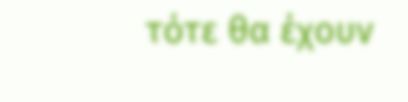τότε θα έχουν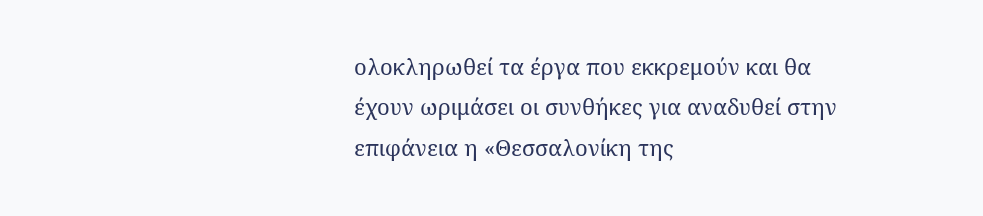ολοκληρωθεί τα έργα που εκκρεμούν και θα έχουν ωριμάσει οι συνθήκες για αναδυθεί στην επιφάνεια η «Θεσσαλονίκη της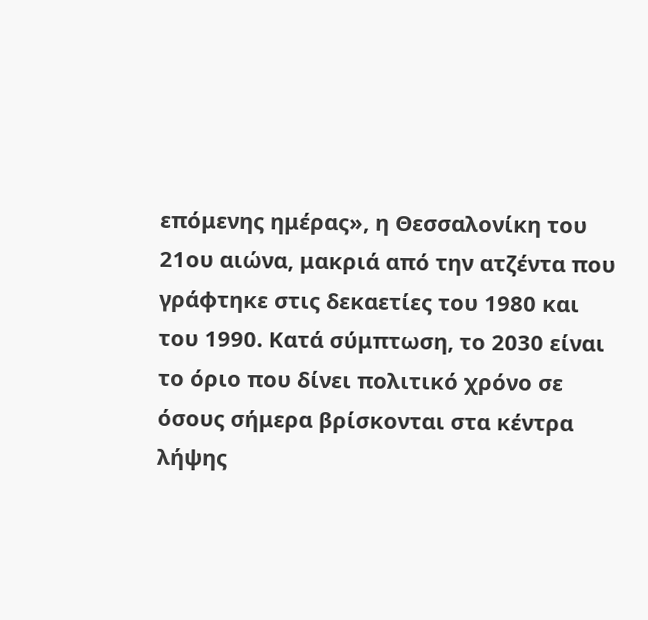επόμενης ημέρας», η Θεσσαλονίκη του 21ου αιώνα, μακριά από την ατζέντα που γράφτηκε στις δεκαετίες του 1980 και του 1990. Κατά σύμπτωση, το 2030 είναι το όριο που δίνει πολιτικό χρόνο σε όσους σήμερα βρίσκονται στα κέντρα λήψης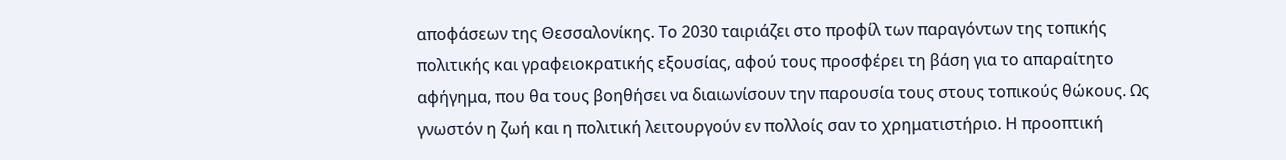αποφάσεων της Θεσσαλονίκης. Το 2030 ταιριάζει στο προφίλ των παραγόντων της τοπικής πολιτικής και γραφειοκρατικής εξουσίας, αφού τους προσφέρει τη βάση για το απαραίτητο αφήγημα, που θα τους βοηθήσει να διαιωνίσουν την παρουσία τους στους τοπικούς θώκους. Ως γνωστόν η ζωή και η πολιτική λειτουργούν εν πολλοίς σαν το χρηματιστήριο. Η προοπτική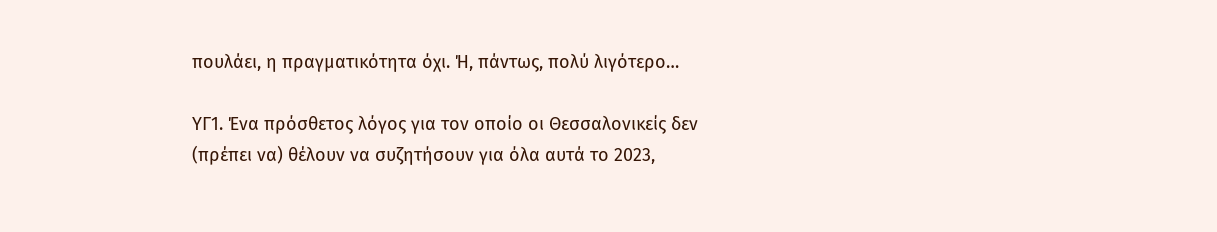πουλάει, η πραγματικότητα όχι. Ή, πάντως, πολύ λιγότερο…

ΥΓ1. Ένα πρόσθετος λόγος για τον οποίο οι Θεσσαλονικείς δεν (πρέπει να) θέλουν να συζητήσουν για όλα αυτά το 2023,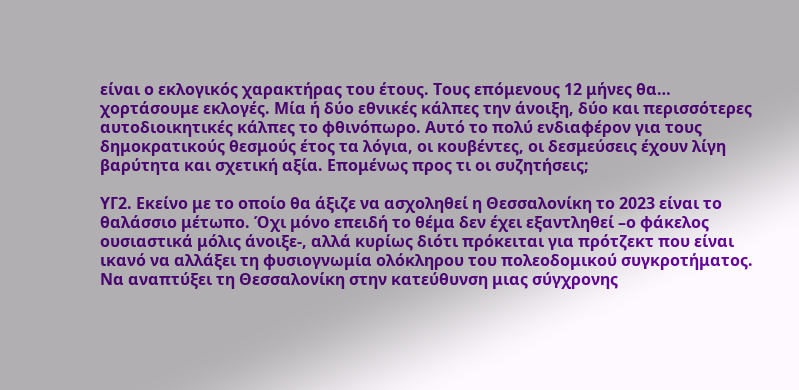είναι ο εκλογικός χαρακτήρας του έτους. Τους επόμενους 12 μήνες θα… χορτάσουμε εκλογές. Μία ή δύο εθνικές κάλπες την άνοιξη, δύο και περισσότερες αυτοδιοικητικές κάλπες το φθινόπωρο. Αυτό το πολύ ενδιαφέρον για τους δημοκρατικούς θεσμούς έτος τα λόγια, οι κουβέντες, οι δεσμεύσεις έχουν λίγη βαρύτητα και σχετική αξία. Επομένως προς τι οι συζητήσεις;

ΥΓ2. Εκείνο με το οποίο θα άξιζε να ασχοληθεί η Θεσσαλονίκη το 2023 είναι το θαλάσσιο μέτωπο. Όχι μόνο επειδή το θέμα δεν έχει εξαντληθεί –ο φάκελος ουσιαστικά μόλις άνοιξε-, αλλά κυρίως διότι πρόκειται για πρότζεκτ που είναι ικανό να αλλάξει τη φυσιογνωμία ολόκληρου του πολεοδομικού συγκροτήματος. Να αναπτύξει τη Θεσσαλονίκη στην κατεύθυνση μιας σύγχρονης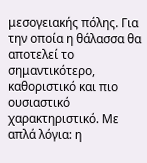μεσογειακής πόλης. Για την οποία η θάλασσα θα αποτελεί το σημαντικότερο, καθοριστικό και πιο ουσιαστικό χαρακτηριστικό. Με απλά λόγια: η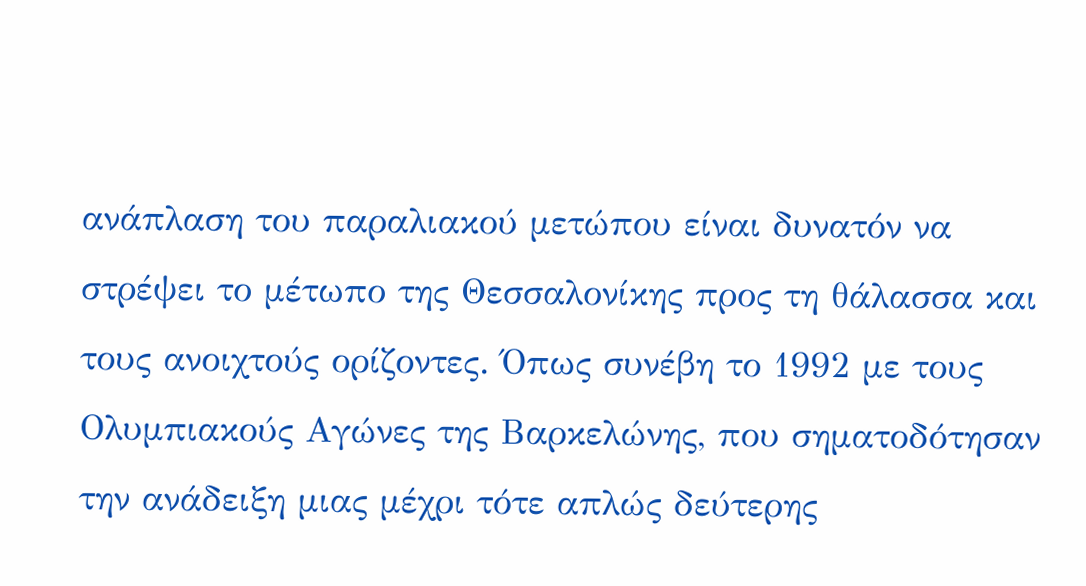ανάπλαση του παραλιακού μετώπου είναι δυνατόν να στρέψει το μέτωπο της Θεσσαλονίκης προς τη θάλασσα και τους ανοιχτούς ορίζοντες. Όπως συνέβη το 1992 με τους Ολυμπιακούς Αγώνες της Βαρκελώνης, που σηματοδότησαν την ανάδειξη μιας μέχρι τότε απλώς δεύτερης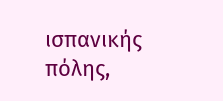ισπανικής πόλης,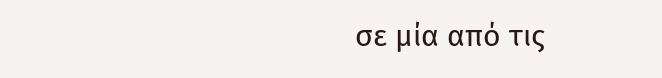σε μία από τις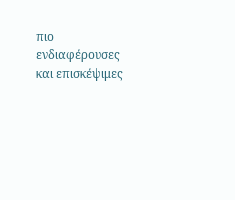πιο ενδιαφέρουσες και επισκέψιμες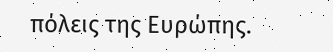πόλεις της Ευρώπης.